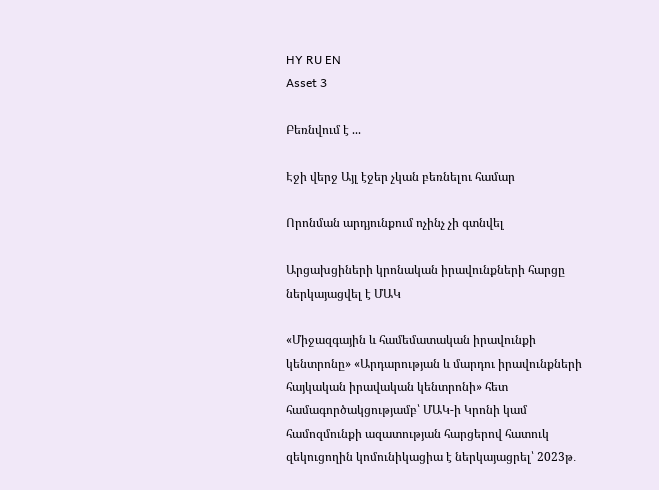HY RU EN
Asset 3

Բեռնվում է ...

Էջի վերջ Այլ էջեր չկան բեռնելու համար

Որոնման արդյունքում ոչինչ չի գտնվել

Արցախցիների կրոնական իրավունքների հարցը ներկայացվել է ՄԱԿ

«Միջազգային և համեմատական իրավունքի կենտրոնը» «Արդարության և մարդու իրավունքների հայկական իրավական կենտրոնի» հետ համագործակցությամբ՝ ՄԱԿ-ի Կրոնի կամ համոզմունքի ազատության հարցերով հատուկ զեկուցողին կոմունիկացիա է ներկայացրել՝ 2023թ․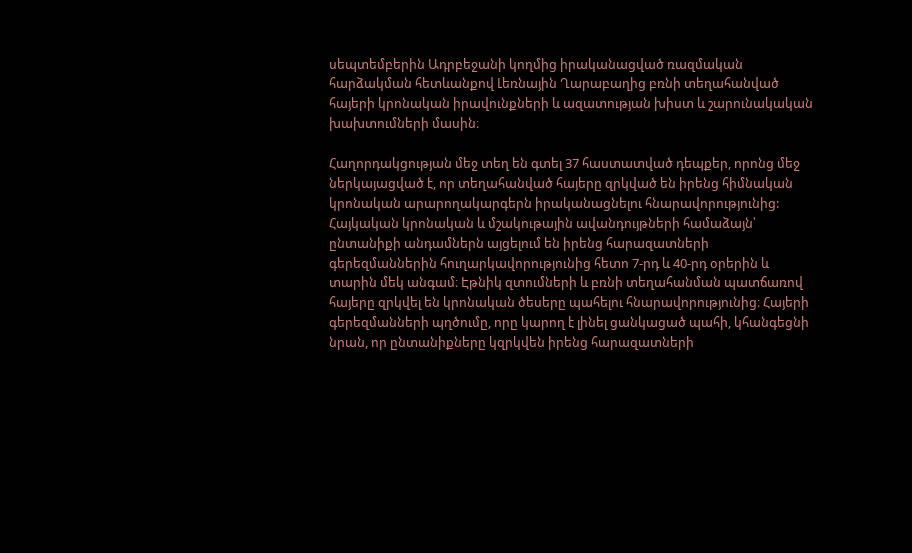սեպտեմբերին Ադրբեջանի կողմից իրականացված ռազմական հարձակման հետևանքով Լեռնային Ղարաբաղից բռնի տեղահանված հայերի կրոնական իրավունքների և ազատության խիստ և շարունակական խախտումների մասին։

Հաղորդակցության մեջ տեղ են գտել 37 հաստատված դեպքեր, որոնց մեջ ներկայացված է, որ տեղահանված հայերը զրկված են իրենց հիմնական կրոնական արարողակարգերն իրականացնելու հնարավորությունից: Հայկական կրոնական և մշակութային ավանդույթների համաձայն՝ ընտանիքի անդամներն այցելում են իրենց հարազատների գերեզմաններին հուղարկավորությունից հետո 7-րդ և 40-րդ օրերին և տարին մեկ անգամ։ Էթնիկ զտումների և բռնի տեղահանման պատճառով հայերը զրկվել են կրոնական ծեսերը պահելու հնարավորությունից։ Հայերի գերեզմանների պղծումը, որը կարող է լինել ցանկացած պահի, կհանգեցնի նրան, որ ընտանիքները կզրկվեն իրենց հարազատների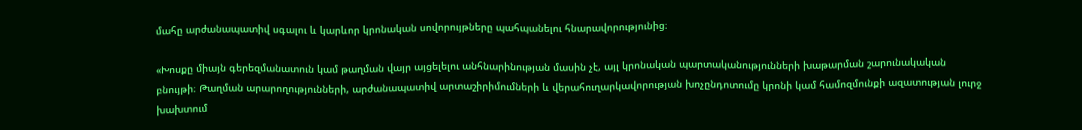մահը արժանապատիվ սգալու և կարևոր կրոնական սովորույթները պահպանելու հնարավորությունից։

«Խոսքը միայն գերեզմանատուն կամ թաղման վայր այցելելու անհնարինության մասին չէ, այլ կրոնական պարտականությունների խաթարման շարունակական բնույթի։ Թաղման արարողությունների, արժանապատիվ արտաշիրիմումների և վերահուղարկավորության խոչընդոտումը կրոնի կամ համոզմունքի ազատության լուրջ խախտում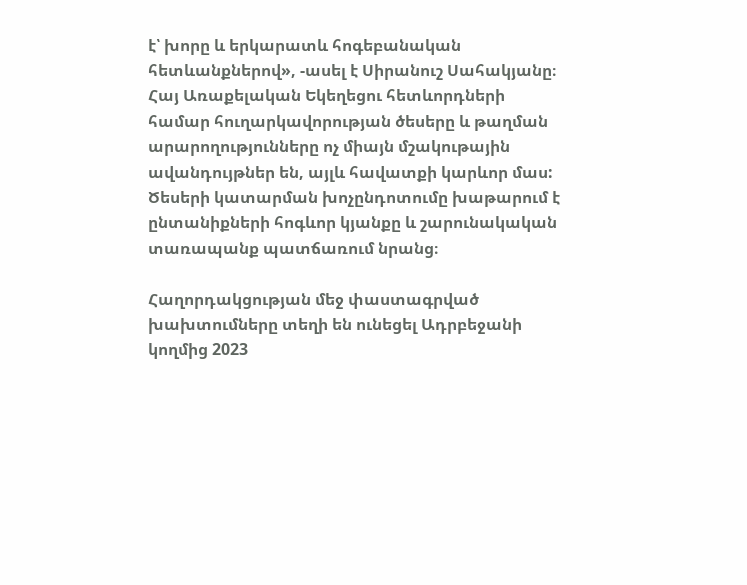է՝ խորը և երկարատև հոգեբանական հետևանքներով», -ասել է Սիրանուշ Սահակյանը։ Հայ Առաքելական Եկեղեցու հետևորդների համար հուղարկավորության ծեսերը և թաղման արարողությունները ոչ միայն մշակութային ավանդույթներ են, այլև հավատքի կարևոր մաս: Ծեսերի կատարման խոչընդոտումը խաթարում է ընտանիքների հոգևոր կյանքը և շարունակական  տառապանք պատճառում նրանց։

Հաղորդակցության մեջ փաստագրված խախտումները տեղի են ունեցել Ադրբեջանի կողմից 2023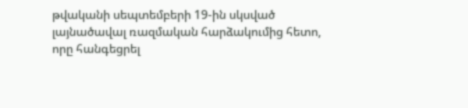թվականի սեպտեմբերի 19-ին սկսված լայնածավալ ռազմական հարձակումից հետո, որը հանգեցրել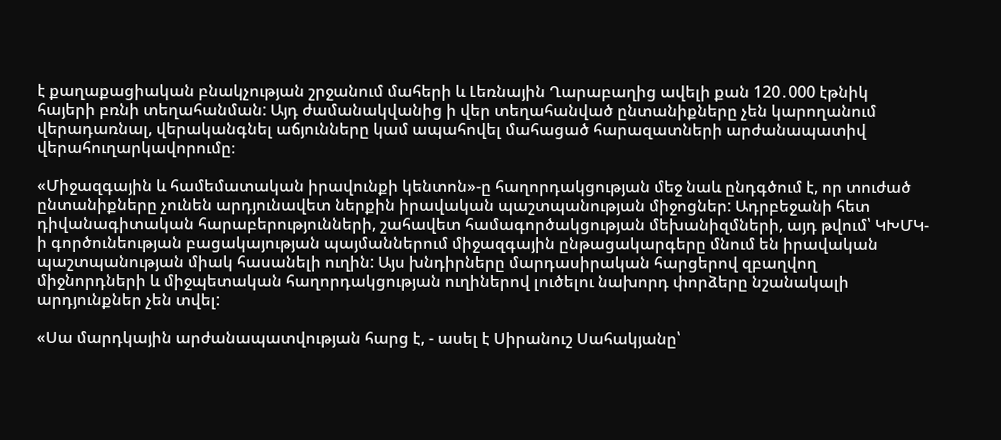է քաղաքացիական բնակչության շրջանում մահերի և Լեռնային Ղարաբաղից ավելի քան 120․000 էթնիկ հայերի բռնի տեղահանման: Այդ ժամանակվանից ի վեր տեղահանված ընտանիքները չեն կարողանում վերադառնալ, վերականգնել աճյունները կամ ապահովել մահացած հարազատների արժանապատիվ վերահուղարկավորումը։

«Միջազգային և համեմատական իրավունքի կենտոն»-ը հաղորդակցության մեջ նաև ընդգծում է, որ տուժած ընտանիքները չունեն արդյունավետ ներքին իրավական պաշտպանության միջոցներ: Ադրբեջանի հետ դիվանագիտական հարաբերությունների, շահավետ համագործակցության մեխանիզմների, այդ թվում՝ ԿԽՄԿ-ի գործունեության բացակայության պայմաններում միջազգային ընթացակարգերը մնում են իրավական պաշտպանության միակ հասանելի ուղին: Այս խնդիրները մարդասիրական հարցերով զբաղվող միջնորդների և միջպետական հաղորդակցության ուղիներով լուծելու նախորդ փորձերը նշանակալի արդյունքներ չեն տվել:

«Սա մարդկային արժանապատվության հարց է, - ասել է Սիրանուշ Սահակյանը՝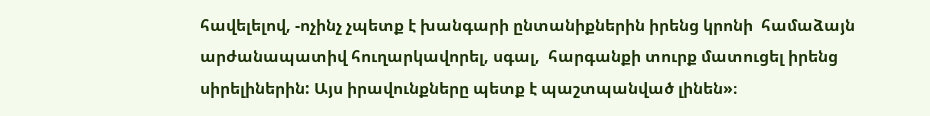հավելելով, -ոչինչ չպետք է խանգարի ընտանիքներին իրենց կրոնի  համաձայն արժանապատիվ հուղարկավորել, սգալ,  հարգանքի տուրք մատուցել իրենց սիրելիներին: Այս իրավունքները պետք է պաշտպանված լինեն»։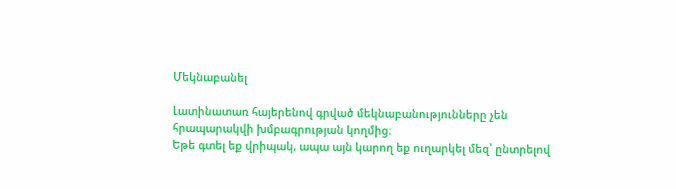Մեկնաբանել

Լատինատառ հայերենով գրված մեկնաբանությունները չեն հրապարակվի խմբագրության կողմից։
Եթե գտել եք վրիպակ, ապա այն կարող եք ուղարկել մեզ՝ ընտրելով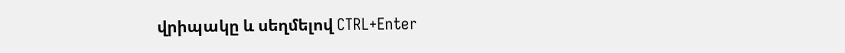վրիպակը և սեղմելով CTRL+Enter